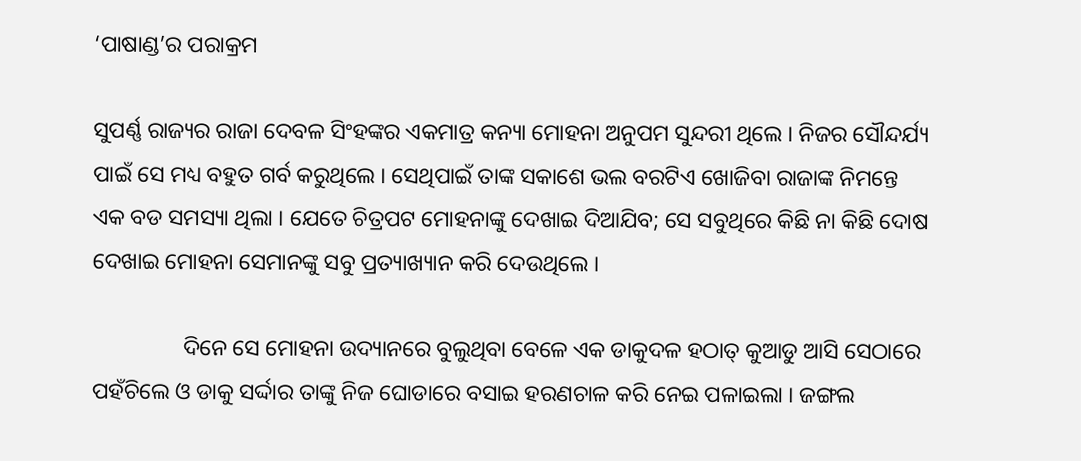‘ପାଷାଣ୍ଡ’ର ପରାକ୍ରମ

ସୁପର୍ଣ୍ଣ ରାଜ୍ୟର ରାଜା ଦେବଳ ସିଂହଙ୍କର ଏକମାତ୍ର କନ୍ୟା ମୋହନା ଅନୁପମ ସୁନ୍ଦରୀ ଥିଲେ । ନିଜର ସୌନ୍ଦର୍ଯ୍ୟ ପାଇଁ ସେ ମଧ୍ୟ ବହୁତ ଗର୍ବ କରୁଥିଲେ । ସେଥିପାଇଁ ତାଙ୍କ ସକାଶେ ଭଲ ବରଟିଏ ଖୋଜିବା ରାଜାଙ୍କ ନିମନ୍ତେ ଏକ ବଡ ସମସ୍ୟା ଥିଲା । ଯେତେ ଚିତ୍ରପଟ ମୋହନାଙ୍କୁ ଦେଖାଇ ଦିଆଯିବ; ସେ ସବୁଥିରେ କିଛି ନା କିଛି ଦୋଷ ଦେଖାଇ ମୋହନା ସେମାନଙ୍କୁ ସବୁ ପ୍ରତ୍ୟାଖ୍ୟାନ କରି ଦେଉଥିଲେ ।

                ଦିନେ ସେ ମୋହନା ଉଦ୍ୟାନରେ ବୁଲୁଥିବା ବେଳେ ଏକ ଡାକୁଦଳ ହଠାତ୍ କୁଆଡୁ ଆସି ସେଠାରେ ପହଁଚିଲେ ଓ ଡାକୁ ସର୍ଦ୍ଦାର ତାଙ୍କୁ ନିଜ ଘୋଡାରେ ବସାଇ ହରଣଚାଳ କରି ନେଇ ପଳାଇଲା । ଜଙ୍ଗଲ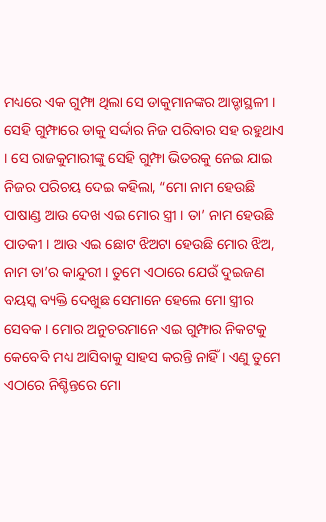ମଧ୍ୟରେ ଏକ ଗୁମ୍ଫା ଥିଲା ସେ ଡାକୁମାନଙ୍କର ଆଡ୍ଡାସ୍ଥଳୀ । ସେହି ଗୁମ୍ଫାରେ ଡାକୁ ସର୍ଦ୍ଦାର ନିଜ ପରିବାର ସହ ରହୁଥାଏ । ସେ ରାଜକୁମାରୀଙ୍କୁ ସେହି ଗୁମ୍ଫା ଭିତରକୁ ନେଇ ଯାଇ ନିଜର ପରିଚୟ ଦେଇ କହିଲା, “ମୋ ନାମ ହେଉଛି ପାଷାଣ୍ଡ ଆଉ ଦେଖ ଏଇ ମୋର ସ୍ତ୍ରୀ । ତା’ ନାମ ହେଉଛି ପାତକୀ । ଆଉ ଏଇ ଛୋଟ ଝିଅଟା ହେଉଛି ମୋର ଝିଅ, ନାମ ତା’ର କାନ୍ଦୁରୀ । ତୁମେ ଏଠାରେ ଯେଉଁ ଦୁଇଜଣ ବୟସ୍କ ବ୍ୟକ୍ତି ଦେଖୁଛ ସେମାନେ ହେଲେ ମୋ ସ୍ତ୍ରୀର ସେବକ । ମୋର ଅନୁଚରମାନେ ଏଇ ଗୁମ୍ଫାର ନିକଟକୁ କେବେବି ମଧ୍ୟ ଆସିବାକୁ ସାହସ କରନ୍ତି ନାହିଁ । ଏଣୁ ତୁମେ ଏଠାରେ ନିଶ୍ଚିନ୍ତରେ ମୋ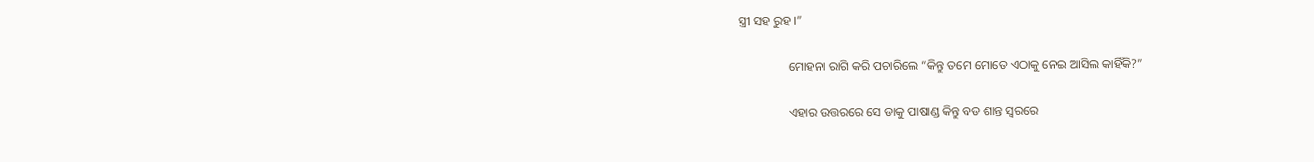ସ୍ତ୍ରୀ ସହ ରୁହ ।”

                ମୋହନା ରାଗି କରି ପଚାରିଲେ “କିନ୍ତୁ ତମେ ମୋତେ ଏଠାକୁ ନେଇ ଆସିଲ କାହିଁକି?”

                ଏହାର ଉତ୍ତରରେ ସେ ଡାକୁ ପାଷାଣ୍ଡ କିନ୍ତୁ ବଡ ଶାନ୍ତ ସ୍ୱରରେ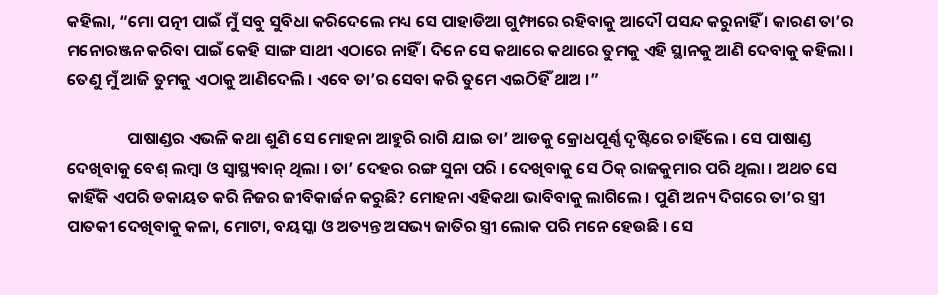କହିଲା, “ମୋ ପତ୍ନୀ ପାଇଁ ମୁଁ ସବୁ ସୁବିଧା କରିଦେଲେ ମଧ୍ୟ ସେ ପାହାଡିଆ ଗୁମ୍ଫାରେ ରହିବାକୁ ଆଦୌ ପସନ୍ଦ କରୁନାହିଁ । କାରଣ ତା’ର ମନୋରଞ୍ଜନ କରିବା ପାଇଁ କେହି ସାଙ୍ଗ ସାଥୀ ଏଠାରେ ନାହିଁ । ଦିନେ ସେ କଥାରେ କଥାରେ ତୁମକୁ ଏହି ସ୍ଥାନକୁ ଆଣି ଦେବାକୁ କହିଲା । ତେଣୁ ମୁଁ ଆଜି ତୁମକୁ ଏଠାକୁ ଆଣିଦେଲି । ଏବେ ତା’ର ସେବା କରି ତୁମେ ଏଇଠିହିଁ ଥାଅ ।”

                ପାଷାଣ୍ଡର ଏଭଳି କଥା ଶୁଣି ସେ ମୋହନା ଆହୁରି ରାଗି ଯାଇ ତା’ ଆଡକୁ କ୍ରୋଧପୂର୍ଣ୍ଣ ଦୃଷ୍ଟିରେ ଚାହିଁଲେ । ସେ ପାଷାଣ୍ଡ ଦେଖିବାକୁ ବେଶ୍ ଲମ୍ବା ଓ ସ୍ୱାସ୍ଥ୍ୟବାନ୍ ଥିଲା । ତା’ ଦେହର ରଙ୍ଗ ସୁନା ପରି । ଦେଖିବାକୁ ସେ ଠିକ୍ ରାଜକୁମାର ପରି ଥିଲା । ଅଥଚ ସେ କାହିଁକି ଏପରି ଡକାୟତ କରି ନିଜର ଜୀବିକାର୍ଜନ କରୁଛି? ମୋହନା ଏହିକଥା ଭାବିବାକୁ ଲାଗିଲେ । ପୁଣି ଅନ୍ୟ ଦିଗରେ ତା’ର ସ୍ତ୍ରୀ ପାତକୀ ଦେଖିବାକୁ କଳା, ମୋଟା, ବୟସ୍କା ଓ ଅତ୍ୟନ୍ତ ଅସଭ୍ୟ ଜାତିର ସ୍ତ୍ରୀ ଲୋକ ପରି ମନେ ହେଉଛି । ସେ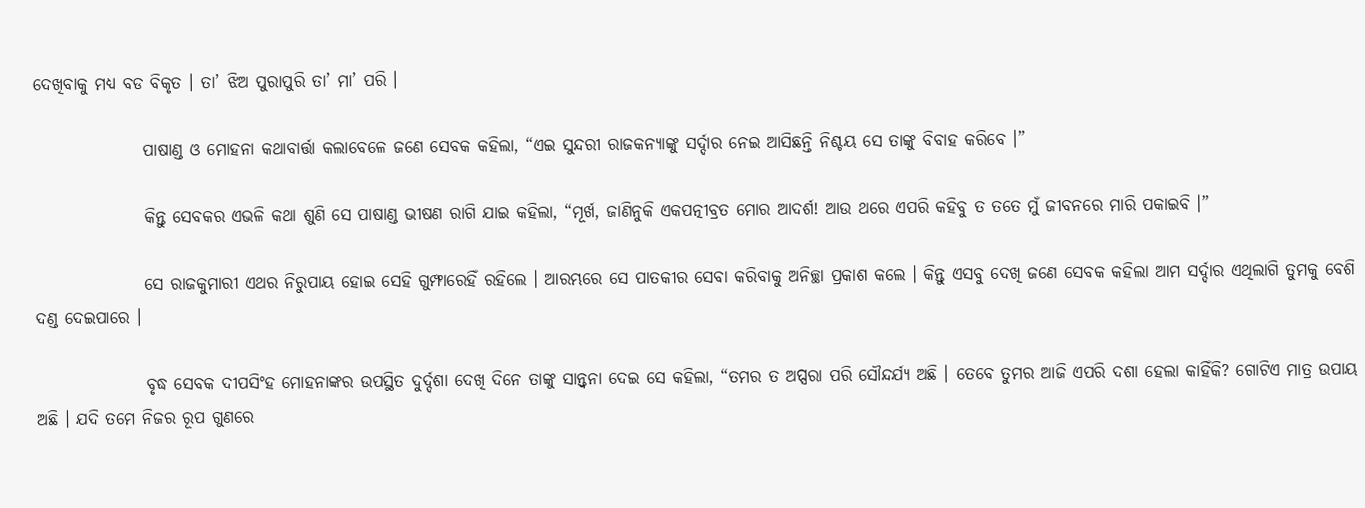ଦେଖିବାକୁ ମଧ୍ୟ ବଡ ବିକୃତ । ତା’ ଝିଅ ପୁରାପୁରି ତା’ ମା’ ପରି ।

                ପାଷାଣ୍ଡ ଓ ମୋହନା କଥାବାର୍ତ୍ତା କଲାବେଳେ ଜଣେ ସେବକ କହିଲା, “ଏଇ ସୁନ୍ଦରୀ ରାଜକନ୍ୟାଙ୍କୁ ସର୍ଦ୍ଦାର ନେଇ ଆସିଛନ୍ତି ନିଶ୍ଚୟ ସେ ତାଙ୍କୁ ବିବାହ କରିବେ ।”

                କିନ୍ତୁ ସେବକର ଏଭଳି କଥା ଶୁଣି ସେ ପାଷାଣ୍ଡ ଭୀଷଣ ରାଗି ଯାଇ କହିଲା, “ମୂର୍ଖ, ଜାଣିନୁକି ଏକପତ୍ନୀବ୍ରତ ମୋର ଆଦର୍ଶ! ଆଉ ଥରେ ଏପରି କହିବୁ ତ ତତେ ମୁଁ ଜୀବନରେ ମାରି ପକାଇବି ।”

                ସେ ରାଜକୁମାରୀ ଏଥର ନିରୁପାୟ ହୋଇ ସେହି ଗୁମ୍ଫାରେହିଁ ରହିଲେ । ଆରମ୍ଭରେ ସେ ପାତକୀର ସେବା କରିବାକୁ ଅନିଚ୍ଛା ପ୍ରକାଶ କଲେ । କିନ୍ତୁ ଏସବୁ ଦେଖି ଜଣେ ସେବକ କହିଲା ଆମ ସର୍ଦ୍ଦାର ଏଥିଲାଗି ତୁମକୁ ବେଶି ଦଣ୍ଡ ଦେଇପାରେ ।

                ବୃଦ୍ଧ ସେବକ ଦୀପସିଂହ ମୋହନାଙ୍କର ଉପସ୍ଥିତ ଦୁର୍ଦ୍ଦଶା ଦେଖି ଦିନେ ତାଙ୍କୁ ସାନ୍ତ୍ୱନା ଦେଇ ସେ କହିଲା, “ତମର ତ ଅପ୍ସରା ପରି ସୌନ୍ଦର୍ଯ୍ୟ ଅଛି । ତେବେ ତୁମର ଆଜି ଏପରି ଦଶା ହେଲା କାହିଁକି? ଗୋଟିଏ ମାତ୍ର ଉପାୟ ଅଛି । ଯଦି ତମେ ନିଜର ରୂପ ଗୁଣରେ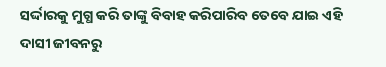ସର୍ଦ୍ଦାରକୁ ମୁଗ୍ଧ କରି ତାଙ୍କୁ ବିବାହ କରିପାରିବ ତେବେ ଯାଇ ଏହି ଦାସୀ ଜୀବନରୁ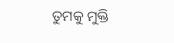ତୁମକୁ ମୁକ୍ତି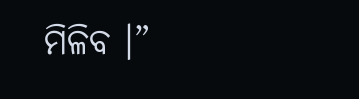ମିଳିବ ।”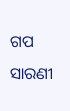ଗପ ସାରଣୀ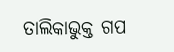ତାଲିକାଭୁକ୍ତ ଗପ